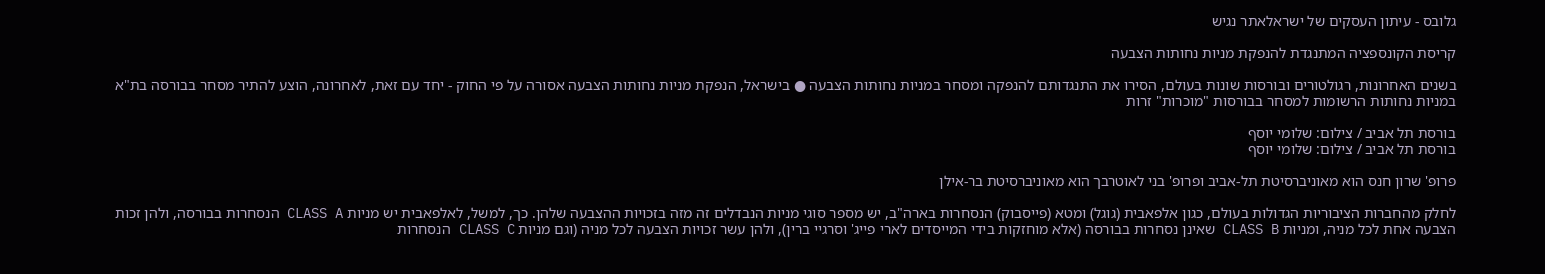גלובס - עיתון העסקים של ישראלאתר נגיש

קריסת הקונספציה המתנגדת להנפקת מניות נחותות הצבעה

בשנים האחרונות, רגולטורים ובורסות שונות בעולם, הסירו את התנגדותם להנפקה ומסחר במניות נחותות הצבעה ● בישראל, הנפקת מניות נחותות הצבעה אסורה על פי החוק - יחד עם זאת, לאחרונה, הוצע להתיר מסחר בבורסה בת"א במניות נחותות הרשומות למסחר בבורסות "מוכרות" זרות

בורסת תל אביב / צילום: שלומי יוסף
בורסת תל אביב / צילום: שלומי יוסף

פרופ' שרון חנס הוא מאוניברסיטת תל-אביב ופרופ' בני לאוטרבך הוא מאוניברסיטת בר-אילן

לחלק מהחברות הציבוריות הגדולות בעולם, כגון אלפאבית (גוגל) ומטא (פייסבוק) הנסחרות בארה"ב, יש מספר סוגי מניות הנבדלים זה מזה בזכויות ההצבעה שלהן. כך, למשל, לאלפאבית יש מניות CLASS A הנסחרות בבורסה, ולהן זכות הצבעה אחת לכל מניה, ומניות CLASS B שאינן נסחרות בבורסה (אלא מוחזקות בידי המייסדים לארי פייג' וסרגיי ברין), ולהן עשר זכויות הצבעה לכל מניה (וגם מניות CLASS C הנסחרות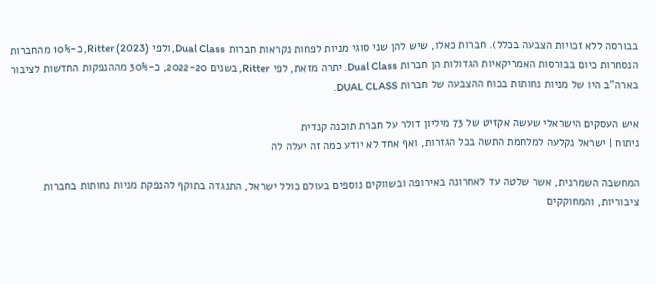בבורסה ללא זכויות הצבעה בכלל). חברות כאלו, שיש להן שני סוגי מניות לפחות נקראות חברות Dual Class, ולפי Ritter (2023), כ-10% מהחברות הנסחרות כיום בבורסות האמריקאיות הגדולות הן חברות Dual Class. יתרה מזאת, לפי Ritter, בשנים 2022-20, כ-30% מההנפקות החדשות לציבור בארה"ב היו של מניות נחותות בכוח ההצבעה של חברות DUAL CLASS.

איש העסקים הישראלי שעשה אקזיט של 73 מיליון דולר על חברת תוכנה קנדית
ניתוח | ישראל נקלעה למלחמת התשה בכל הגזרות, ואף אחד לא יודע כמה זה יעלה לה

המחשבה השמרנית, אשר שלטה עד לאחרונה באירופה ובשווקים נוספים בעולם כולל ישראל, התנגדה בתוקף להנפקת מניות נחותות בחברות ציבוריות, והמחוקקים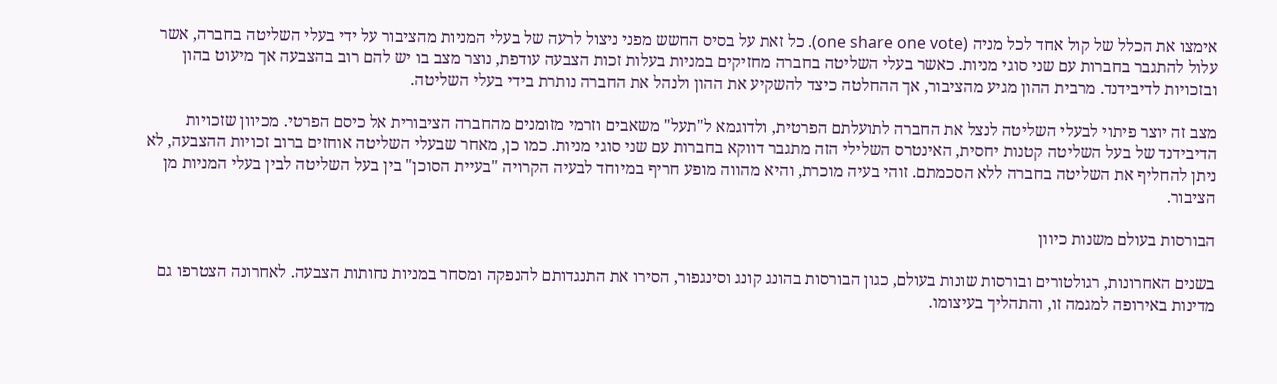אימצו את הכלל של קול אחד לכל מניה (one share one vote). כל זאת על בסיס החשש מפני ניצול לרעה של בעלי המניות מהציבור על ידי בעלי השליטה בחברה, אשר עלול להתגבר בחברות עם שני סוגי מניות. כאשר בעלי השליטה בחברה מחזיקים במניות בעלות זכות הצבעה עודפת, נוצר מצב בו יש להם רוב בהצבעה אך מיעוט בהון ובזכויות לדיבידנד. מרבית ההון מגיע מהציבור, אך ההחלטה כיצד להשקיע את ההון ולנהל את החברה נותרת בידי בעלי השליטה.

מצב זה יוצר פיתוי לבעלי השליטה לנצל את החברה לתועלתם הפרטית, ולדוגמא ל"תעל" משאבים וזרמי מזומנים מהחברה הציבורית אל כיסם הפרטי. מכיוון שזכויות הדיבידנד של בעל השליטה קטנות יחסית, האינטרס השלילי הזה מתגבר דווקא בחברות עם שני סוגי מניות. כמו כן, מאחר שבעלי השליטה אוחזים ברוב זכויות ההצבעה, לא ניתן להחליף את השליטה בחברה ללא הסכמתם. זוהי בעיה מוכרת, והיא מהווה מופע חריף במיוחד לבעיה הקרויה "בעיית הסוכן" בין בעל השליטה לבין בעלי המניות מן הציבור.

הבורסות בעולם משנות כיוון

בשנים האחרונות, רגולטורים ובורסות שונות בעולם, כגון הבורסות בהונג קונג וסינגפור, הסירו את התנגדותם להנפקה ומסחר במניות נחותות הצבעה. לאחרונה הצטרפו גם מדינות באירופה למגמה זו, והתהליך בעיצומו.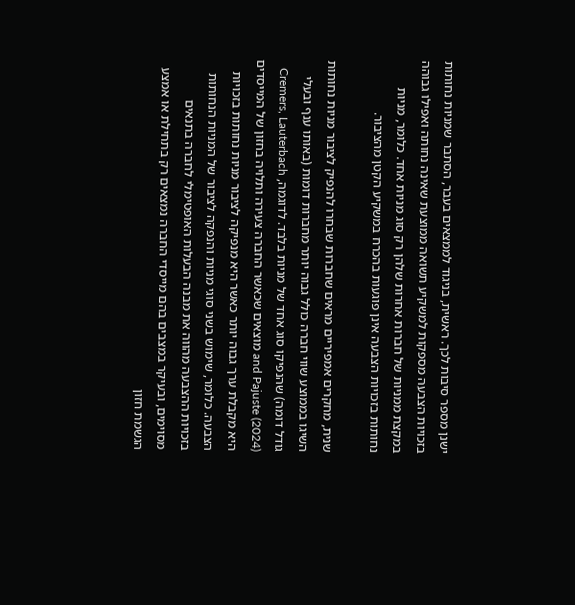ישנן מספר סיבות לכך. ראשית, בניגוד לממצאים בעבר, הסתבר שמניות נחותות בזכויות הצבעה מספקות למשקיע תשואה ממוצעת שאינה נחותה ואפילו גבוהה במקצת ממניות של חברות אחרות שלהן רק סוג מניות אחד. כלומר, מניות נחותות בזכויות הצבעה אינן פוגעות בהכרח במשקיע הקטן מהציבור.

שנית, מחקרים אמפיריים מראים שחברות שבחרו להנפיק לציבור מניות נחותות השיגו בממוצע שווי חברה כולל גבוה יותר מחברות דומות (באותו ענף ובעלי גודל דומה) שהנפיקו סוג אחד של מניות בלבד. לדוגמה, Cremers, Lauterbach and Pajuste (2024) מוצאים שכאשר החברה צעירה ותלויה בחזון של המייסדים היא מקבלת ערך גבוה יותר כאשר היא מנפיקה לציבור מניות נחותות בזכויות הצבעה. כלומר, שימוש בשני סוגי מניות והנפקה לציבור של המניות הנחותות בזכויות ההצבעה מהווה את מבנה הבעלות האופטימלי לחברה בתנאים מסוימים, ובעיקר במצבים בהם מייסדי החברה נמצאים רק בתחילת או אמצע הגשמת חזון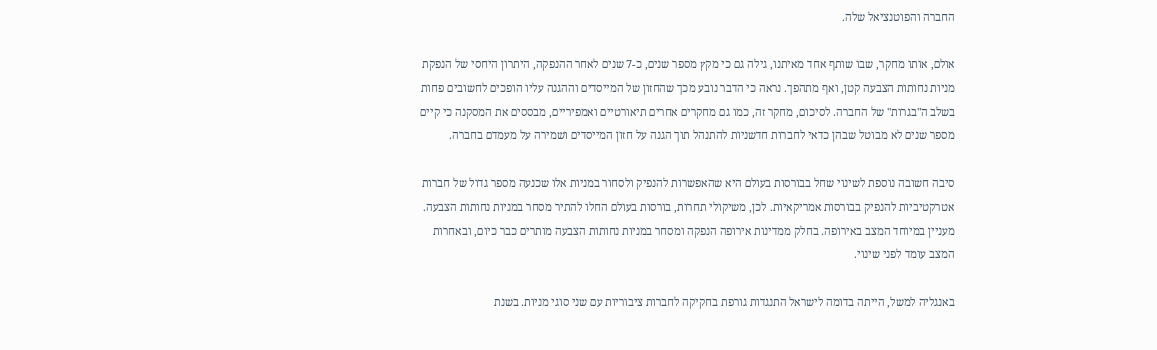החברה והפוטנציאל שלה.

אולם, אותו מחקר, שבו שותף אחד מאיתנו, גילה גם כי מקץ מספר שנים, כ-7 שנים לאחר ההנפקה, היתרון היחסי של הנפקת מניות נחותות הצבעה קטן, ואף מתהפך. נראה כי הדבר נובע מכך שהחזון של המייסדים וההגנה עליו הופכים לחשובים פחות בשלב ה"בגרות" של החברה. לסיכום, מחקר זה, כמו גם מחקרים אחרים תיאורטיים ואמפיריים, מבססים את המסקנה כי קיים מספר שנים לא מבוטל שבהן כדאי לחברות חדשניות להתנהל תוך הגנה על חזון המייסדים ושמירה על מעמדם בחברה.

סיבה חשובה נוספת לשינוי שחל בבורסות בעולם היא שהאפשרות להנפיק ולסחור במניות אלו שכנעה מספר גדול של חברות אטרקטיביות להנפיק בבורסות אמריקאיות. לכן, משיקולי תחרות, בורסות בעולם החלו להתיר מסחר במניות נחותות הצבעה. מעניין במיוחד המצב באירופה. בחלק ממדינות אירופה הנפקה ומסחר במניות נחותות הצבעה מותרים כבר כיום, ובאחרות המצב עומד לפני שינוי.

באנגליה למשל, הייתה בדומה לישראל התנגדות גורפת בחקיקה לחברות ציבוריות עם שני סוגי מניות. בשנת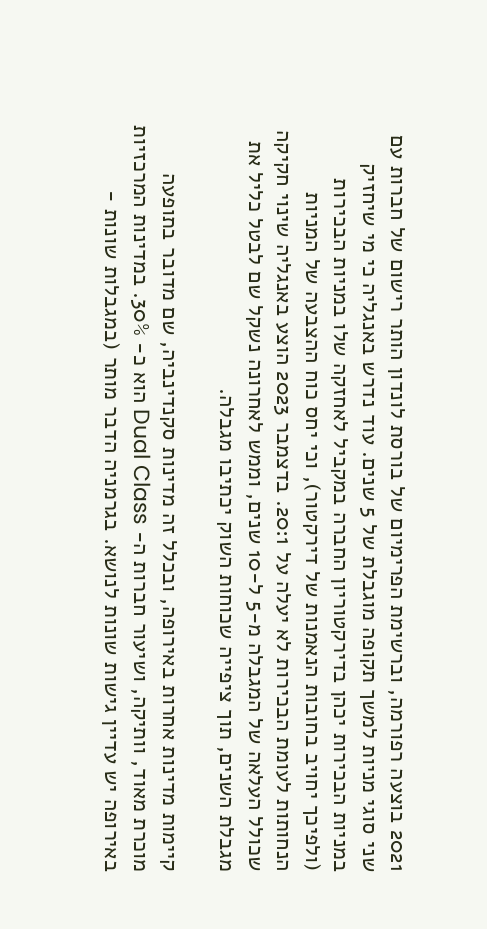2021 בוצעה רפורמה, וברשימת הפרימיום של בורסת לונדון הותר רישום של חברות עם שני סוגי מניות למשך תקופה מוגבלת של 5 שנים. עוד נדרש באנגליה כי מי שיחזיק במניות הבכירות יכהן בדירקטוריון החברה במקביל לאחזקה שלו במניות הבכירות (ולפיכך יחויב בחובות הנאמנות של דירקטור), וכי יחס כוח ההצבעה של המניות הנחותות לעומת הבכירות לא יעלה על 20:1. בדצמבר 2023 הוצע באנגליה שינוי חקיקה שכולל העלאה של המגבלה מ-5 ל-10 שנים, וממש לאחרונה נשקל שם לבטל כליל את מגבלת השנים, תוך ציפייה שכוחות השוק יכתיבו מגבלה.

קיימות מדינות אחרות באירופה, ובכלל זה מדינות סקנדינביה, שם מדובר בתופעה מוכרת מאוד, וותיקה, ושיעור חברות ה- Dual Class הוא כ- 30%. במדינות המרכזיות באירופה יש עדיין גישות שונות לנושא. בגרמניה הדבר מותר (במגבלות שונות -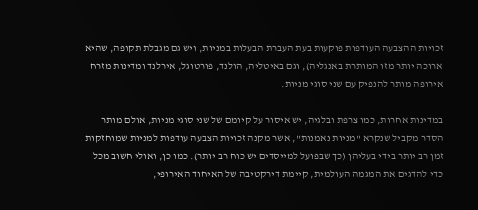זכויות ההצבעה העודפות פוקעות בעת העברת הבעלות במניות, ויש גם מגבלת תקופה, שהיא ארוכה יותר מזו המותרת באנגליה), וגם באיטליה, הולנד, פורטוגל, אירלנד ומדינות מזרח אירופה מותר להנפיק עם שני סוגי מניות.

במדינות אחרות, כמו צרפת ובלגיה, יש איסור על קיומם של שני סוגי מניות, אולם מותר הסדר מקביל שנקרא "מניות נאמנות", אשר מקנה זכויות הצבעה עודפות למניות שמוחזקות זמן רב יותר בידי בעליהן (כך שבפועל למייסדים יש כוח רב יותר). כמו כן, ואולי חשוב מכל כדי להדגים את המגמה העולמית, קיימת דירקטיבה של האיחוד האירופי,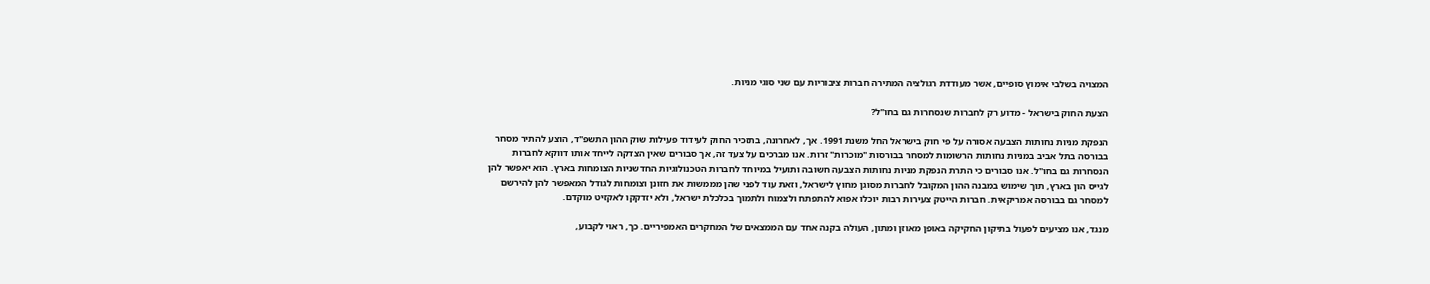המצויה בשלבי אימוץ סופיים, אשר מעודדת רגולציה המתירה חברות ציבוריות עם שני סוגי מניות.

הצעת החוק בישראל - מדוע רק לחברות שנסחרות גם בחו"ל?

הנפקת מניות נחותות הצבעה אסורה על פי חוק בישראל החל משנת 1991. אך, לאחרונה, בתזכיר החוק לעידוד פעילות שוק ההון התשפ"ד, הוצע להתיר מסחר בבורסה בתל אביב במניות נחותות הרשומות למסחר בבורסות "מוכרות" זרות. אנו מברכים על צעד זה, אך סבורים שאין הצדקה לייחד אותו דווקא לחברות הנסחרות גם בחו"ל. אנו סבורים כי התרת הנפקת מניות נחותות הצבעה חשובה ותועיל במיוחד לחברות הטכנולוגיות החדשניות הצומחות בארץ. הוא יאפשר להן לגייס הון בארץ, תוך שימוש במבנה ההון המקובל לחברות מסוגן מחוץ לישראל, וזאת עוד לפני שהן מממשות את חזונן וצומחות לגודל המאפשר להן להירשם למסחר גם בבורסה אמריקאית. חברות הייטק צעירות רבות יוכלו אפוא להתפתח ולצמוח ולתמוך בכלכלת ישראל, ולא יזדקקו לאקזיט מוקדם.

מנגד, אנו מציעים לפעול בתיקון החקיקה באופן מאוזן ומתון, העולה בקנה אחד עם הממצאים של המחקרים האמפיריים. כך, ראוי לקבוע,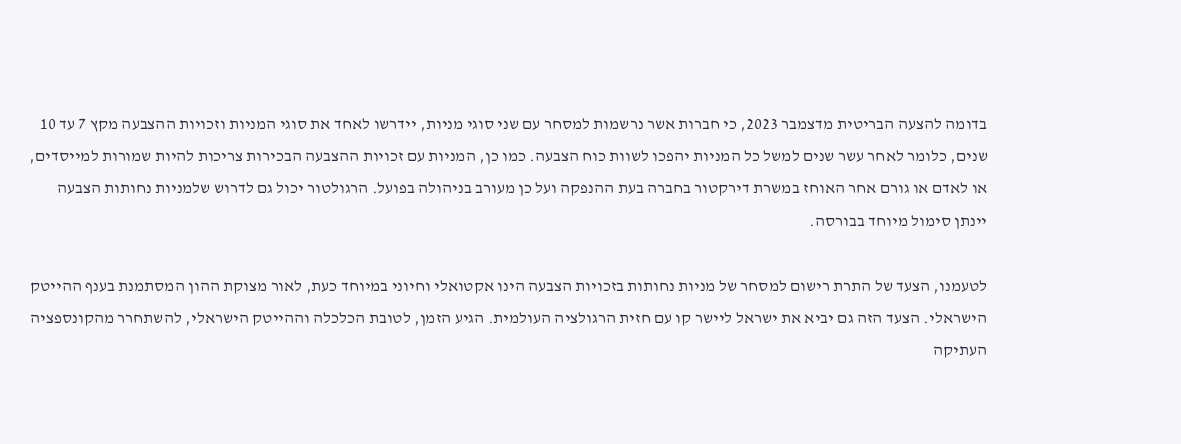בדומה להצעה הבריטית מדצמבר 2023, כי חברות אשר נרשמות למסחר עם שני סוגי מניות, יידרשו לאחד את סוגי המניות וזכויות ההצבעה מקץ 7 עד 10 שנים, כלומר לאחר עשר שנים למשל כל המניות יהפכו לשוות כוח הצבעה. כמו כן, המניות עם זכויות ההצבעה הבכירות צריכות להיות שמורות למייסדים, או לאדם או גורם אחר האוחז במשרת דירקטור בחברה בעת ההנפקה ועל כן מעורב בניהולה בפועל. הרגולטור יכול גם לדרוש שלמניות נחותות הצבעה יינתן סימול מיוחד בבורסה.

לטעמנו, הצעד של התרת רישום למסחר של מניות נחותות בזכויות הצבעה הינו אקטואלי וחיוני במיוחד כעת, לאור מצוקת ההון המסתמנת בענף ההייטק הישראלי. הצעד הזה גם יביא את ישראל ליישר קו עם חזית הרגולציה העולמית. הגיע הזמן, לטובת הכלכלה וההייטק הישראלי, להשתחרר מהקונספציה העתיקה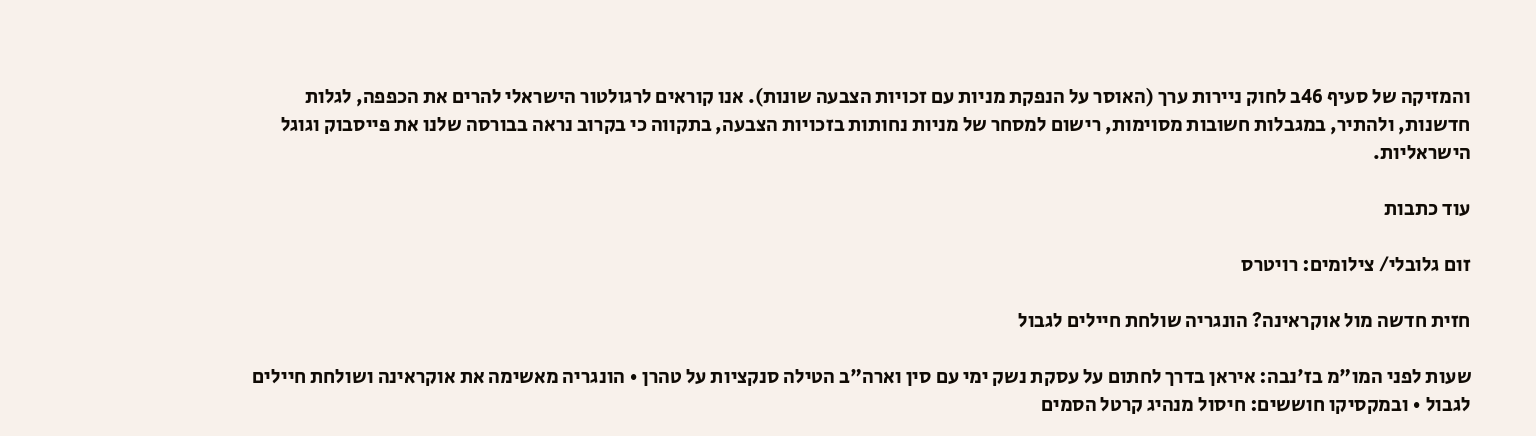והמזיקה של סעיף 46ב לחוק ניירות ערך (האוסר על הנפקת מניות עם זכויות הצבעה שונות). אנו קוראים לרגולטור הישראלי להרים את הכפפה, לגלות חדשנות, ולהתיר, במגבלות חשובות מסוימות, רישום למסחר של מניות נחותות בזכויות הצבעה, בתקווה כי בקרוב נראה בבורסה שלנו את פייסבוק וגוגל הישראליות.

עוד כתבות

זום גלובלי/ צילומים: רויטרס

חזית חדשה מול אוקראינה? הונגריה שולחת חיילים לגבול

שעות לפני המו"מ בז'נבה: איראן בדרך לחתום על עסקת נשק ימי עם סין וארה"ב הטילה סנקציות על טהרן • הונגריה מאשימה את אוקראינה ושולחת חיילים לגבול • ובמקסיקו חוששים: חיסול מנהיג קרטל הסמים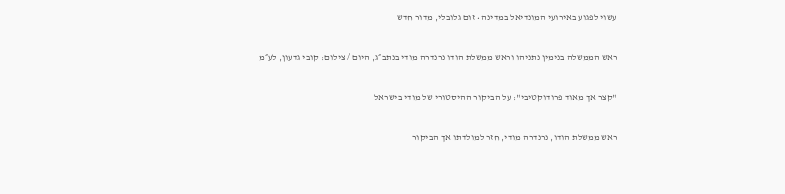עשוי לפגוע באירועי המונדיאל במדינה • זום גלובלי, מדור חדש

ראש הממשלה בנימין נתניהו וראש ממשלת הודו נרנדרה מודי בנתב״ג, היום / צילום: קובי גדעון, לע״מ

"קצר אך מאוד פרודוקטיבי": על הביקור ההיסטורי של מודי בישראל

ראש ממשלת הודו, נרנדרה מודי, חזר למולדתו אך הביקור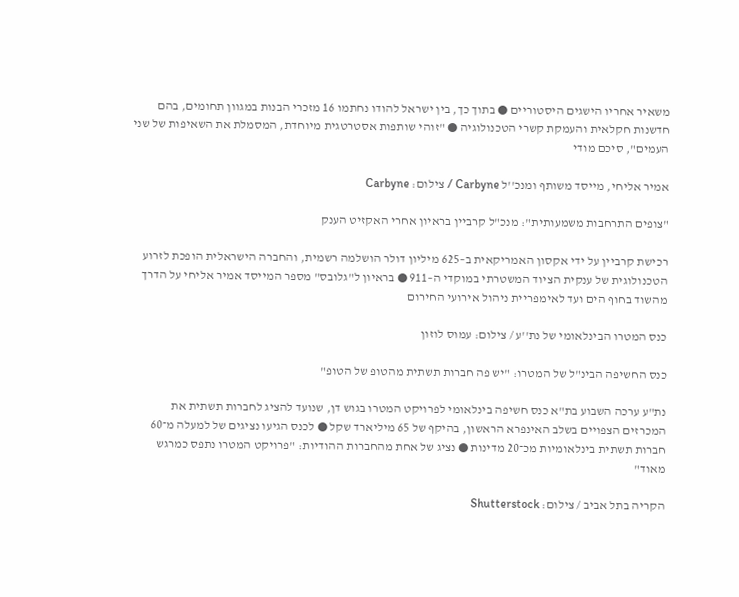משאיר אחריו הישגים היסטוריים ● בתוך כך, בין ישראל להודו נחתמו 16 מזכרי הבנות במגוון תחומים, בהם חדשנות חקלאית והעמקת קשרי הטכנולוגיה ● "זוהי שותפות אסטרטגית מיוחדת, המסמלת את השאיפות של שני העמים", סיכם מודי

אמיר אליחי, מייסד משותף ומנכ''ל Carbyne / צילום: Carbyne

"צופים התרחבות משמעותית": מנכ"ל קרביין בראיון אחרי האקזיט הענק

רכישת קרביין על ידי אקסון האמריקאית ב–625 מיליון דולר הושלמה רשמית, והחברה הישראלית הופכת לזרוע הטכנולוגית של ענקית הציוד המשטרתי במוקדי ה–911 ● בראיון ל"גלובס" מספר המייסד אמיר אליחי על הדרך מהשוד בחוף הים ועד לאימפריית ניהול אירועי החירום

כנס המטרו הבינלאומי של נת''ע / צילום: עמוס לוזון

כנס החשיפה הבינ"ל של המטרו: "יש פה חברות תשתית מהטופ של הטופ"

נת"ע ערכה השבוע בת"א כנס חשיפה בינלאומי לפרויקט המטרו בגוש דן, שנועד להציג לחברות תשתית את המכרזים הצפויים בשלב האינפרא הראשון, בהיקף של 65 מיליארד שקל ● לכנס הגיעו נציגים של למעלה מ־60 חברות תשתית בינלאומיות מכ־20 מדינות ● נציג של אחת מהחברות ההודיות: "פרויקט המטרו נתפס כמרגש מאוד"

הקריה בתל אביב / צילום: Shutterstock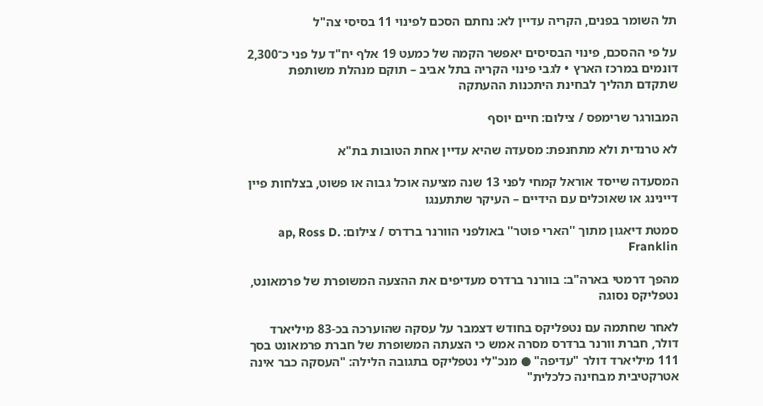תל השומר בפנים, הקריה עדיין לא: נחתם הסכם לפינוי 11 בסיסי צה"ל

על פי ההסכם, פינוי הבסיסים יאפשר הקמה של כמעט 19 אלף יח"ד על פני כ־2,300 דונמים במרכז הארץ • לגבי פינוי הקריה בתל אביב – תוקם מנהלת משותפת שתקדם תהליך לבחינת היתכנות ההעתקה

המבורגר שרימפס / צילום: חיים יוסף

לא טרנדית ולא מתחנפת: מסעדה שהיא עדיין אחת הטובות בת"א

המסעדה שייסד אוראל קמחי לפני 13 שנה מציעה אוכל גבוה או פשוט, בצלחות פיין דיינינג או שאוכלים עם הידיים – העיקר שתתענגו

סמטת דיאגון מתוך ''הארי פוטר'' באולפני הוורנר ברדרס / צילום: ap, Ross D. Franklin

מהפך דרמטי בארה"ב: בוורנר ברדרס מעדיפים את ההצעה המשופרת של פרמאונט, נטפליקס נסוגה

לאחר שחתמה עם נטפליקס בחודש דצמבר על עסקה שהוערכה בכ-83 מיליארד דולר, חברת וורנר ברדרס מסרה אמש כי הצעתה המשופרת של חברת פרמאונט בסך 111 מיליארד דולר "עדיפה" ● מנכ"לי נטפליקס בתגובה הלילה: "העסקה כבר אינה אטרקטיבית מבחינה כלכלית"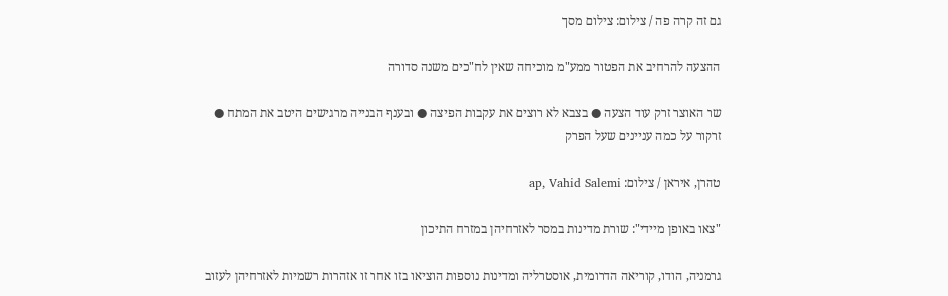גם זה קרה פה / צילום: צילום מסך

ההצעה להרחיב את הפטור ממע"מ מוכיחה שאין לח"כים משנה סדורה

שר האוצר זרק עוד הצעה ● בצבא לא רוצים את עקבות הפיצה ● ובענף הבנייה מרגישים היטב את המתח ● זרקור על כמה עניינים שעל הפרק

טהרן, איראן / צילום: ap, Vahid Salemi

"צאו באופן מיידי": שורת מדינות במסר לאזרחיהן במזרח התיכון

גרמניה, הודו, קוריאה הדרומית, אוסטרליה ומדינות נוספות הוציאו בזו אחר זו אזהרות רשמיות לאזרחיהן לעזוב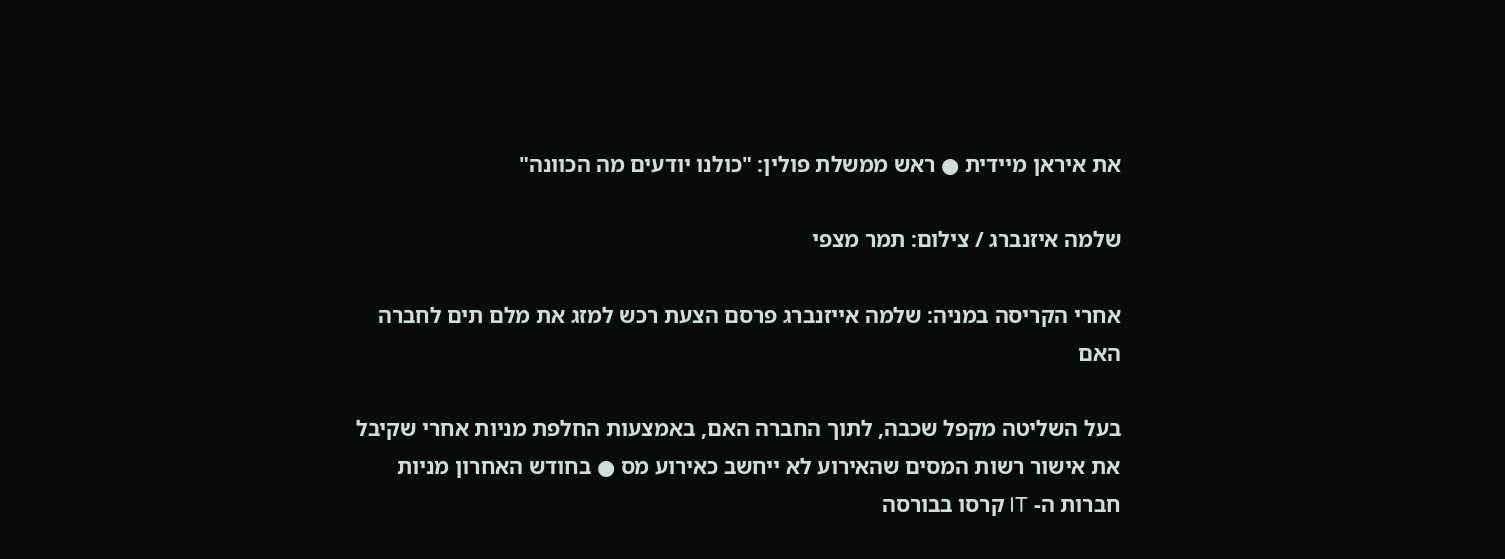את איראן מיידית ● ראש ממשלת פולין: "כולנו יודעים מה הכוונה"

שלמה איזנברג / צילום: תמר מצפי

אחרי הקריסה במניה: שלמה אייזנברג פרסם הצעת רכש למזג את מלם תים לחברה האם

בעל השליטה מקפל שכבה, לתוך החברה האם, באמצעות החלפת מניות אחרי שקיבל את אישור רשות המסים שהאירוע לא ייחשב כאירוע מס ● בחודש האחרון מניות חברות ה- IT קרסו בבורסה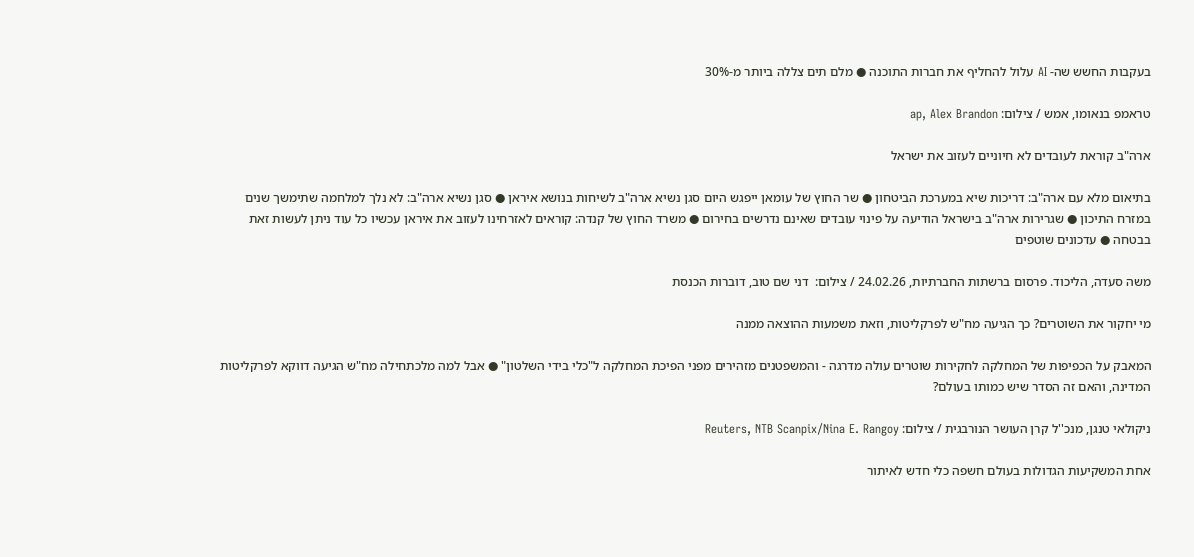בעקבות החשש שה- AI עלול להחליף את חברות התוכנה ● מלם תים צללה ביותר מ-30%

טראמפ בנאומו, אמש / צילום: ap, Alex Brandon

ארה"ב קוראת לעובדים לא חיוניים לעזוב את ישראל

בתיאום מלא עם ארה"ב: דריכות שיא במערכת הביטחון ● שר החוץ של עומאן ייפגש היום סגן נשיא ארה"ב לשיחות בנושא איראן ● סגן נשיא ארה"ב: לא נלך למלחמה שתימשך שנים במזרח התיכון ● שגרירות ארה"ב בישראל הודיעה על פינוי עובדים שאינם נדרשים בחירום ● משרד החוץ של קנדה: קוראים לאזרחינו לעזוב את איראן עכשיו כל עוד ניתן לעשות זאת בבטחה ● עדכונים שוטפים

משה סעדה, הליכוד. פרסום ברשתות החברתיות, 24.02.26 / צילום:  דני שם טוב, דוברות הכנסת

מי יחקור את השוטרים? כך הגיעה מח"ש לפרקליטות, וזאת משמעות ההוצאה ממנה

המאבק על הכפיפות של המחלקה לחקירות שוטרים עולה מדרגה - והמשפטנים מזהירים מפני הפיכת המחלקה ל"כלי בידי השלטון" ● אבל למה מלכתחילה מח"ש הגיעה דווקא לפרקליטות המדינה, והאם זה הסדר שיש כמותו בעולם?

ניקולאי טנגן, מנכ''ל קרן העושר הנורבגית / צילום: Reuters, NTB Scanpix/Nina E. Rangoy

אחת המשקיעות הגדולות בעולם חשפה כלי חדש לאיתור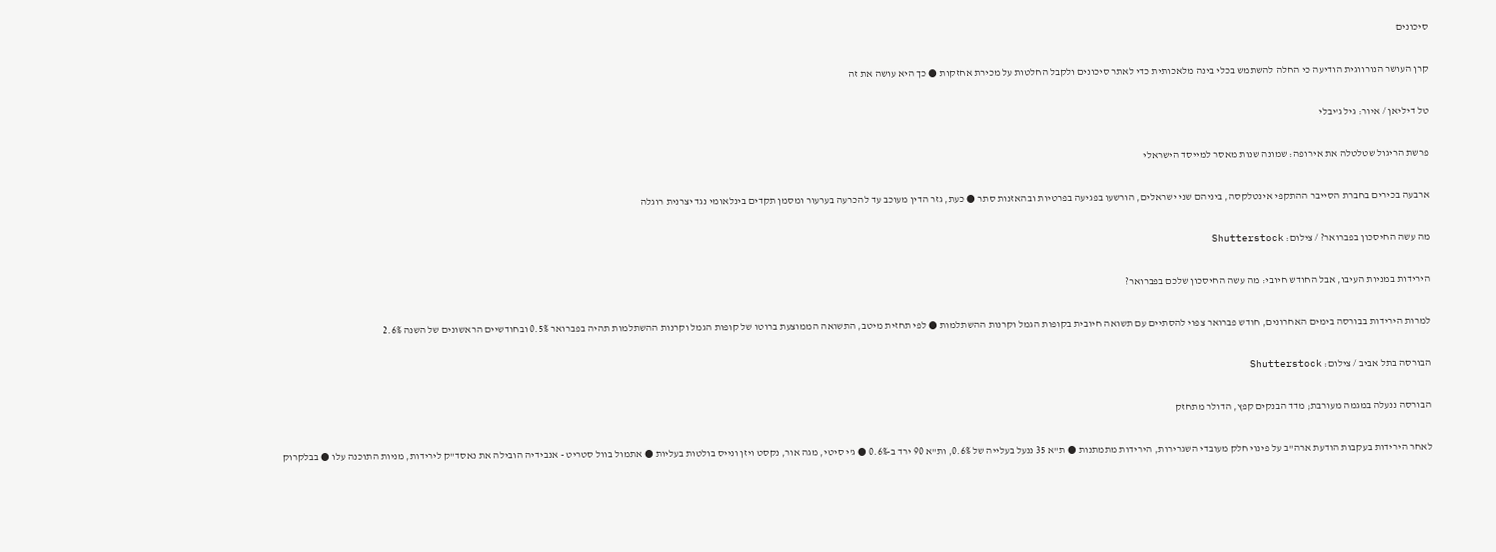סיכונים

קרן העושר הנורווגית הודיעה כי החלה להשתמש בכלי בינה מלאכותית כדי לאתר סיכונים ולקבל החלטות על מכירת אחזקות ● כך היא עושה את זה

טל דיליאן / איור: גיל ג'יבלי

פרשת הריגול שטלטלה את אירופה: שמונה שנות מאסר למייסד הישראלי

ארבעה בכירים בחברת הסייבר ההתקפי אינטלקסה, ביניהם שני ישראלים, הורשעו בפגיעה בפרטיות ובהאזנות סתר ● כעת, גזר הדין מעוכב עד להכרעה בערעור ומסמן תקדים בינלאומי נגד יצרנית רוגלה

מה עשה החיסכון בפברואר? / צילום: Shutterstock

הירידות במניות העיבו, אבל החודש חיובי: מה עשה החיסכון שלכם בפברואר?

למרות הירידות בבורסה בימים האחרונים, חודש פברואר צפוי להסתיים עם תשואה חיובית בקופות הגמל וקרנות ההשתלמות ● לפי תחזית מיטב, התשואה הממוצעת ברוטו של קופות הגמל וקרנות ההשתלמות תהיה בפברואר 0.5% ובחודשיים הראשונים של השנה 2.6%

הבורסה בתל אביב / צילום: Shutterstock

הבורסה ננעלה במגמה מעורבת; מדד הבנקים קפץ, הדולר מתחזק

לאחר הירידות בעקבות הודעת ארה"ב על פינוי חלק מעובדי השגרירות, הירידות מתמתנות ● ת"א 35 ננעל בעלייה של 0.6%, ות"א 90 ירד ב-0.6% ● ג'י סיטי, מגה אור, נקסט ויזן ונייס בולטות בעליות ● אתמול בוול סטריט - אנבידיה הובילה את נאסד"ק לירידות, מניות התוכנה עלו ● בבלקרוק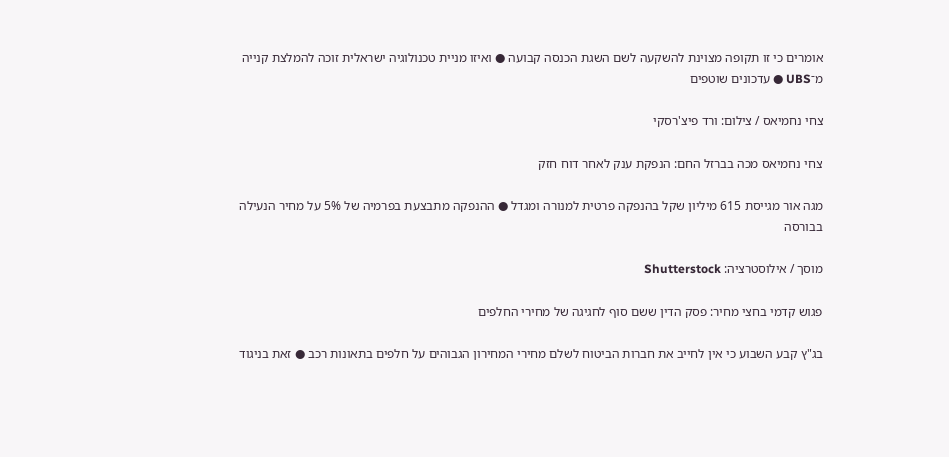אומרים כי זו תקופה מצוינת להשקעה לשם השגת הכנסה קבועה ● ואיזו מניית טכנולוגיה ישראלית זוכה להמלצת קנייה מ־UBS ● עדכונים שוטפים

צחי נחמיאס / צילום: ורד פיצ'רסקי

צחי נחמיאס מכה בברזל החם: הנפקת ענק לאחר דוח חזק

מגה אור מגייסת 615 מיליון שקל בהנפקה פרטית למנורה ומגדל ● ההנפקה מתבצעת בפרמיה של 5% על מחיר הנעילה בבורסה

מוסך / אילוסטרציה: Shutterstock

פגוש קדמי בחצי מחיר: פסק הדין ששם סוף לחגיגה של מחירי החלפים

בג"ץ קבע השבוע כי אין לחייב את חברות הביטוח לשלם מחירי המחירון הגבוהים על חלפים בתאונות רכב ● זאת בניגוד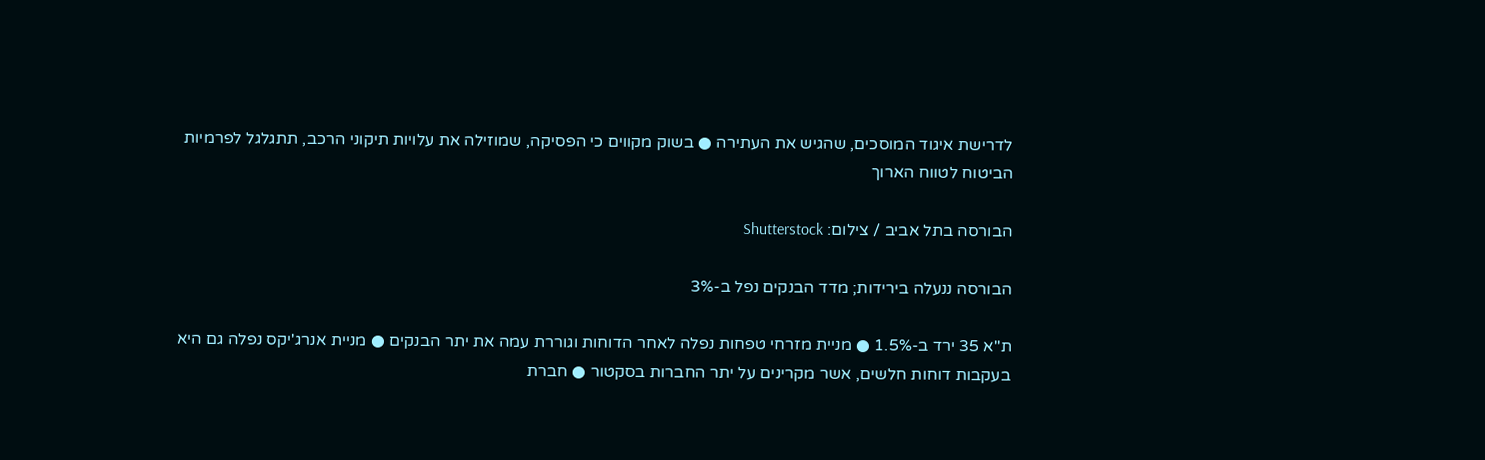לדרישת איגוד המוסכים, שהגיש את העתירה ● בשוק מקווים כי הפסיקה, שמוזילה את עלויות תיקוני הרכב, תתגלגל לפרמיות הביטוח לטווח הארוך

הבורסה בתל אביב / צילום: Shutterstock

הבורסה ננעלה בירידות; מדד הבנקים נפל ב-3%

ת"א 35 ירד ב-1.5% ● מניית מזרחי טפחות נפלה לאחר הדוחות וגוררת עמה את יתר הבנקים ● מניית אנרג'יקס נפלה גם היא בעקבות דוחות חלשים, אשר מקרינים על יתר החברות בסקטור ● חברת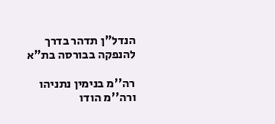הנדל"ן תדהר בדרך להנפקה בבורסה בת"א

רה''מ בנימין נתניהו ורה''מ הודו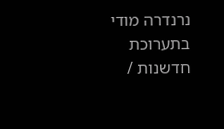נרנדרה מודי בתערוכת חדשנות /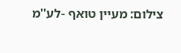צילום: מעיין טואף -לע''מ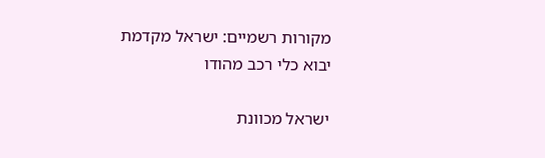מקורות רשמיים: ישראל מקדמת יבוא כלי רכב מהודו

ישראל מכוונת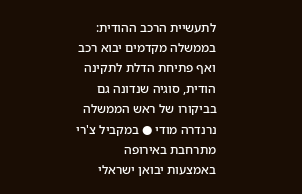לתעשיית הרכב ההודית: בממשלה מקדמים יבוא רכב ואף פתיחת הדלת לתקינה הודית, סוגיה שנדונה גם בביקורו של ראש הממשלה נרנדרה מודי ● במקביל צ'רי מתרחבת באירופה באמצעות יבואן ישראלי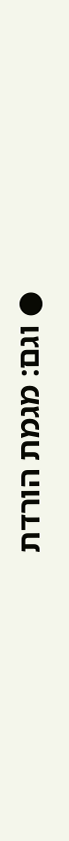● וגם: מגמת הורדת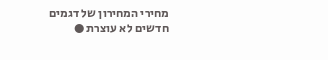מחירי המחירון של דגמים חדשים לא עוצרת ●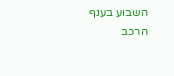השבוע בענף הרכב